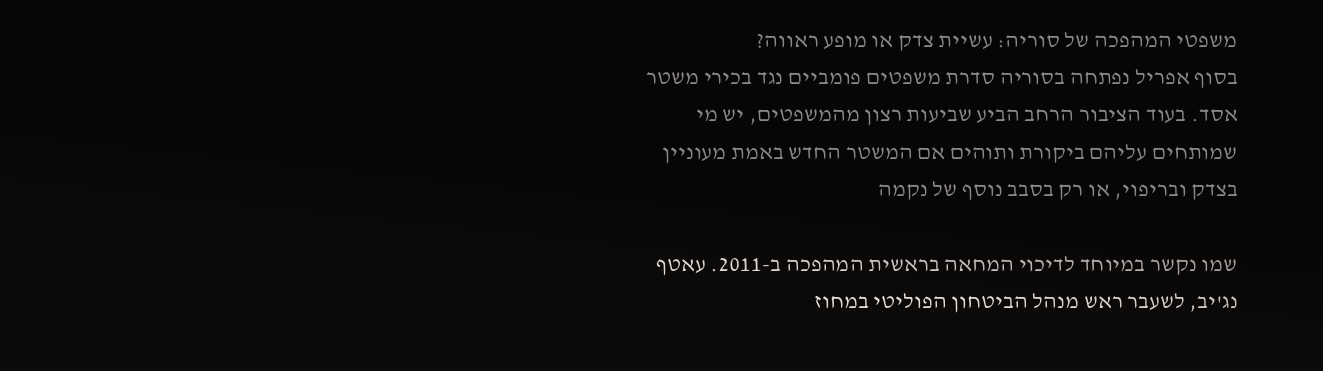משפטי המהפכה של סוריה: עשיית צדק או מופע ראווה?
בסוף אפריל נפתחה בסוריה סדרת משפטים פומביים נגד בכירי משטר אסד. בעוד הציבור הרחב הביע שביעות רצון מהמשפטים, יש מי שמותחים עליהם ביקורת ותוהים אם המשטר החדש באמת מעוניין בצדק ובריפוי, או רק בסבב נוסף של נקמה

שמו נקשר במיוחד לדיכוי המחאה בראשית המהפכה ב-2011. עאטף נג'יב, לשעבר ראש מנהל הביטחון הפוליטי במחוז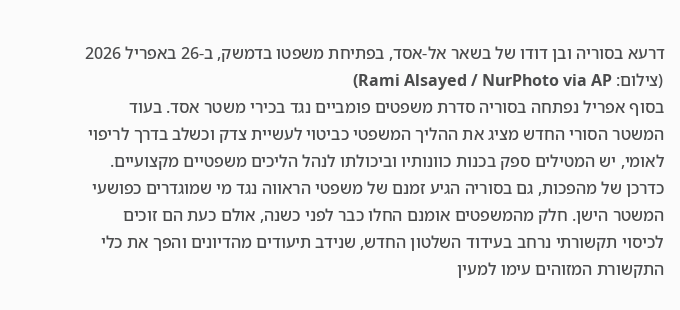דרעא בסוריה ובן דודו של בשאר אל-אסד, בפתיחת משפטו בדמשק, ב-26 באפריל 2026 (צילום: Rami Alsayed / NurPhoto via AP)
בסוף אפריל נפתחה בסוריה סדרת משפטים פומביים נגד בכירי משטר אסד. בעוד המשטר הסורי החדש מציג את ההליך המשפטי כביטוי לעשיית צדק וכשלב בדרך לריפוי לאומי, יש המטילים ספק בכנות כוונותיו וביכולתו לנהל הליכים משפטיים מקצועיים.
כדרכן של מהפכות, גם בסוריה הגיע זמנם של משפטי הראווה נגד מי שמוגדרים כפושעי המשטר הישן. חלק מהמשפטים אומנם החלו כבר לפני כשנה, אולם כעת הם זוכים לכיסוי תקשורתי נרחב בעידוד השלטון החדש, שנידב תיעודים מהדיונים והפך את כלי התקשורת המזוהים עימו למעין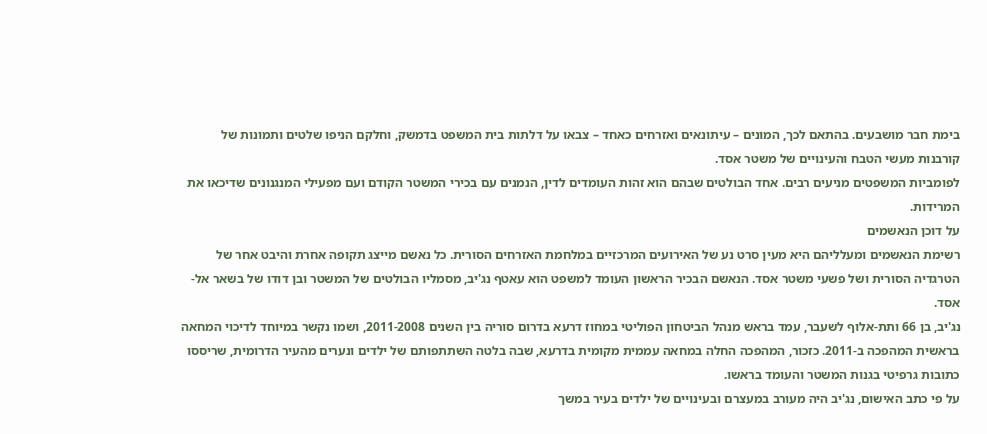בימת חבר מושבעים. בהתאם לכך, המונים – עיתונאים ואזרחים כאחד – צבאו על דלתות בית המשפט בדמשק, וחלקם הניפו שלטים ותמונות של קורבנות מעשי הטבח והעינויים של משטר אסד.
לפומביות המשפטים מניעים רבים. אחד הבולטים שבהם הוא זהות העומדים לדין, הנמנים עם בכירי המשטר הקודם ועם מפעילי המנגנונים שדיכאו את המרידות.
על דוכן הנאשמים
רשימת הנאשמים ומעלליהם היא מעין סרט נע של האירועים המרכזיים במלחמת האזרחים הסורית. כל נאשם מייצג תקופה אחרת והיבט אחר של הטרגדיה הסורית ושל פשעי משטר אסד. הנאשם הבכיר הראשון העומד למשפט הוא עאטף נג'יב, מסמליו הבולטים של המשטר ובן דודו של בשאר אל-אסד.
נג'יב, בן 66 ותת-אלוף לשעבר, עמד בראש מנהל הביטחון הפוליטי במחוז דרעא בדרום סוריה בין השנים 2011-2008, ושמו נקשר במיוחד לדיכוי המחאה בראשית המהפכה ב-2011. כזכור, המהפכה החלה במחאה עממית מקומית בדרעא, שבה בלטה השתתפותם של ילדים ונערים מהעיר הדרומית, שריססו כתובות גרפיטי בגנות המשטר והעומד בראשו.
על פי כתב האישום, נג'יב היה מעורב במעצרם ובעינויים של ילדים בעיר במשך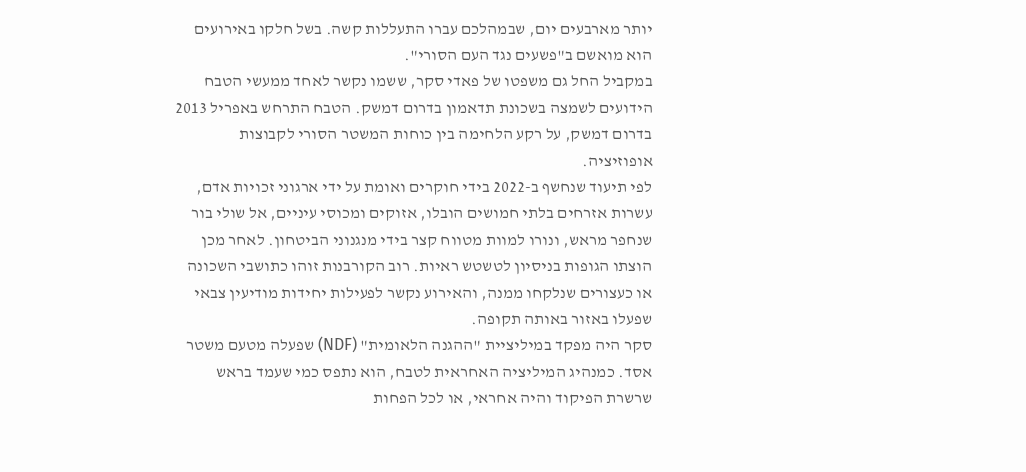יותר מארבעים יום, שבמהלכם עברו התעללות קשה. בשל חלקו באירועים הוא מואשם ב"פשעים נגד העם הסורי".
במקביל החל גם משפטו של פאדי סקר, ששמו נקשר לאחד ממעשי הטבח הידועים לשמצה בשכונת תדאמון בדרום דמשק. הטבח התרחש באפריל 2013 בדרום דמשק, על רקע הלחימה בין כוחות המשטר הסורי לקבוצות אופוזיציה.
לפי תיעוד שנחשף ב-2022 בידי חוקרים ואומת על ידי ארגוני זכויות אדם, עשרות אזרחים בלתי חמושים הובלו, אזוקים ומכוסי עיניים, אל שולי בור שנחפר מראש, ונורו למוות מטווח קצר בידי מנגנוני הביטחון. לאחר מכן הוצתו הגופות בניסיון לטשטש ראיות. רוב הקורבנות זוהו כתושבי השכונה או כעצורים שנלקחו ממנה, והאירוע נקשר לפעילות יחידות מודיעין צבאי שפעלו באזור באותה תקופה.
סקר היה מפקד במיליציית "ההגנה הלאומית" (NDF) שפעלה מטעם משטר אסד. כמנהיג המיליציה האחראית לטבח, הוא נתפס כמי שעמד בראש שרשרת הפיקוד והיה אחראי, או לכל הפחות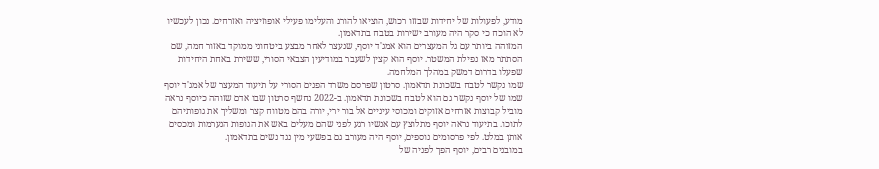מודע, לפעולות של יחידות שבזזו רכוש, הוציאו להורג והעלימו פעילי אופוזיציה ואזרחים. נכון לעכשיו לא הוכח כי סקר היה מעורב ישירות בטבח בתדאמון.
המזוהה ביותר עם גל המעצרים הוא אמג'ד יוסף, שנעצר לאחר מבצע ביטחוני ממוקד באזור חמה, שם הסתתר מאז נפילת המשטר. יוסף הוא קצין לשעבר במודיעין הצבאי הסורי, ששירת באחת היחידות שפעלו בדרום דמשק במהלך המלחמה.
שמו נקשר לטבח בשכונת תדאמון. סרטון שפרסם משרד הפנים הסורי על תיעוד המעצר של אמג'ד יוסף
שמו של יוסף נקשר גם הוא לטבח בשכונת תדאמון. ב-2022 נחשף סרטון שבו אדם שזוהה כיוסף נראה מוביל קבוצות אזרחים אזוקים ומכוסי עיניים אל בור ירי, יורה בהם מטווח קצר ומשליך את גופותיהם לתוכו. בתיעוד נראה יוסף מתלוצץ עם אנשיו רגע לפני שהם מעלים באש את הגופות הנערמות ומכסים אותן במלט. לפי פרסומים נוספים, יוסף היה מעורב גם בפשעי מין נגד נשים בתדאמון.
במובנים רבים, יוסף הפך לפניה של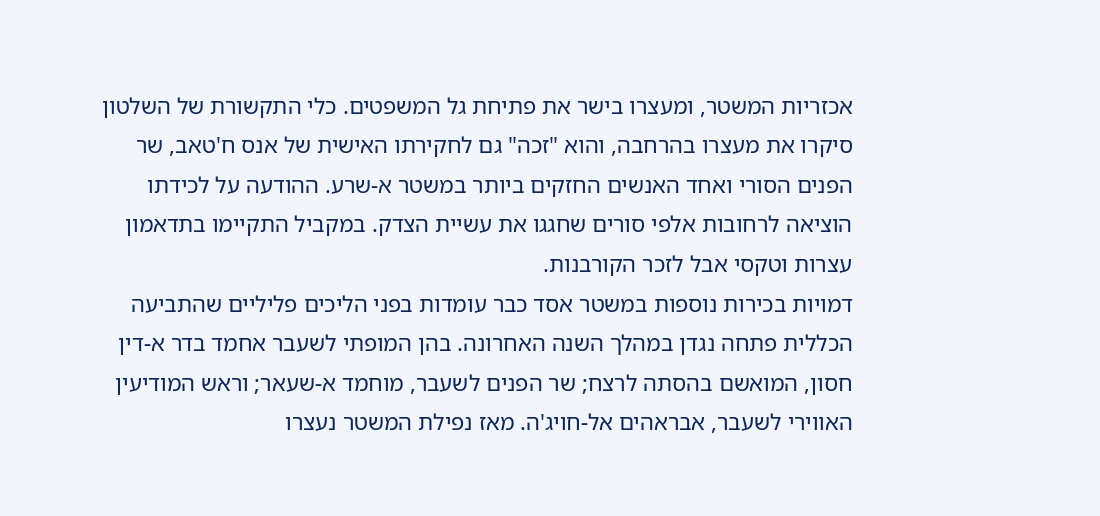אכזריות המשטר, ומעצרו בישר את פתיחת גל המשפטים. כלי התקשורת של השלטון סיקרו את מעצרו בהרחבה, והוא "זכה" גם לחקירתו האישית של אנס ח'טאב, שר הפנים הסורי ואחד האנשים החזקים ביותר במשטר א-שרע. ההודעה על לכידתו הוציאה לרחובות אלפי סורים שחגגו את עשיית הצדק. במקביל התקיימו בתדאמון עצרות וטקסי אבל לזכר הקורבנות.
דמויות בכירות נוספות במשטר אסד כבר עומדות בפני הליכים פליליים שהתביעה הכללית פתחה נגדן במהלך השנה האחרונה. בהן המופתי לשעבר אחמד בדר א-דין חסון, המואשם בהסתה לרצח; שר הפנים לשעבר, מוחמד א-שעאר; וראש המודיעין האווירי לשעבר, אבראהים אל-חויג'ה. מאז נפילת המשטר נעצרו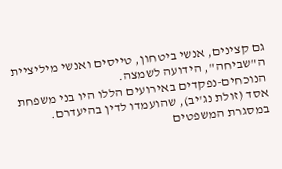גם קצינים, אנשי ביטחון, טייסים ואנשי מיליציית ה"שביחה", הידועה לשמצה.
הנוכחים-נפקדים באירועים הללו היו בני משפחת אסד (זולת נג'יב), שהועמדו לדין בהיעדרם. במסגרת המשפטים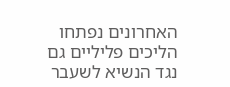האחרונים נפתחו הליכים פליליים גם נגד הנשיא לשעבר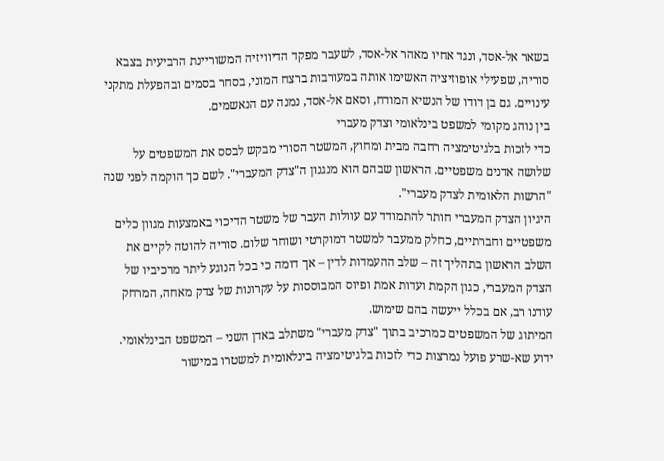בשאר אל-אסד, ונגד אחיו מאהר אל-אסד, לשעבר מפקד הדיוויזיה המשוריינת הרביעית בצבא סוריה, שפעילי אופוזיציה האשימו אותה במעורבות ברצח המוני, בסחר בסמים ובהפעלת מתקני עינויים. גם בן דודו של הנשיא המודח, וסאם אל-אסד, נמנה עם הנאשמים.
בין נוהג מקומי למשפט בינלאומי וצדק מעברי
כדי לזכות בלגיטימציה רחבה מבית ומחוץ, המשטר הסורי מבקש לבסס את המשפטים על שלושה אדנים משפטיים. הראשון שבהם הוא מנגנון ה"צדק המעברי". לשם כך הוקמה לפני שנה "הרשות הלאומית לצדק מעברי".
היגיון הצדק המעברי חותר להתמודד עם עוולות העבר של משטר הדיכוי באמצעות מגוון כלים משפטיים וחברתיים, כחלק ממעבר למשטר דמוקרטי ושוחר שלום. סוריה להוטה לקיים את השלב הראשון בתהליך זה – שלב ההעמדות לדין – אך דומה כי בכל הנוגע ליתר מרכיביו של הצדק המעברי, כגון הקמת ועדות אמת ופיוס המבוססות על עקרונות של צדק מאחה, המרחק עודנו רב, אם בכלל ייעשה בהם שימוש.
המיתוג של המשפטים כמרכיב בתוך "צדק מעברי" משתלב באדן השני – המשפט הבינלאומי. ידוע שא-שרע פועל נמרצות כדי לזכות בלגיטימציה בינלאומית למשטרו במישור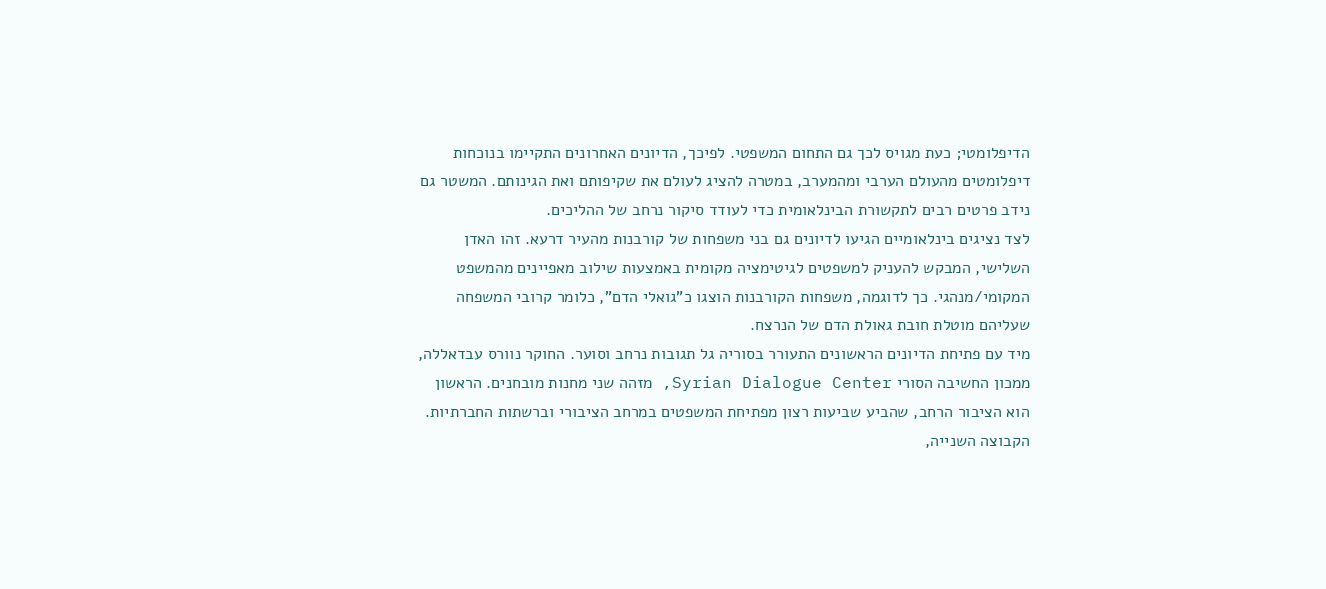הדיפלומטי; כעת מגויס לכך גם התחום המשפטי. לפיכך, הדיונים האחרונים התקיימו בנוכחות דיפלומטים מהעולם הערבי ומהמערב, במטרה להציג לעולם את שקיפותם ואת הגינותם. המשטר גם נידב פרטים רבים לתקשורת הבינלאומית כדי לעודד סיקור נרחב של ההליכים.
לצד נציגים בינלאומיים הגיעו לדיונים גם בני משפחות של קורבנות מהעיר דרעא. זהו האדן השלישי, המבקש להעניק למשפטים לגיטימציה מקומית באמצעות שילוב מאפיינים מהמשפט המקומי/מנהגי. כך לדוגמה, משפחות הקורבנות הוצגו כ"גואלי הדם", כלומר קרובי המשפחה שעליהם מוטלת חובת גאולת הדם של הנרצח.
מיד עם פתיחת הדיונים הראשונים התעורר בסוריה גל תגובות נרחב וסוער. החוקר נוורס עבדאללה, ממכון החשיבה הסורי Syrian Dialogue Center, מזהה שני מחנות מובחנים. הראשון הוא הציבור הרחב, שהביע שביעות רצון מפתיחת המשפטים במרחב הציבורי וברשתות החברתיות. הקבוצה השנייה,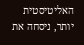האליטיסטית יותר, ניסחה את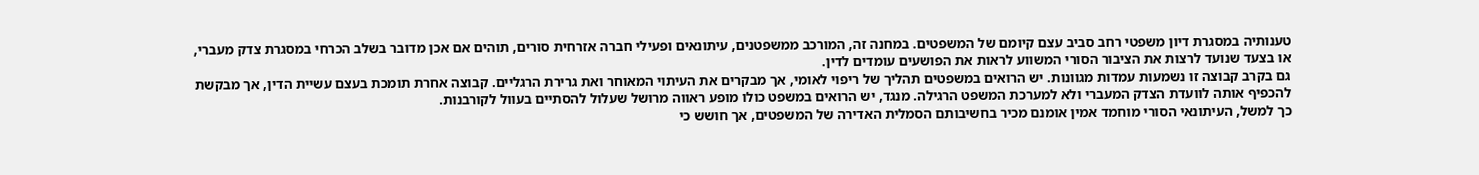טענותיה במסגרת דיון משפטי רחב סביב עצם קיומם של המשפטים. במחנה זה, המורכב ממשפטנים, עיתונאים ופעילי חברה אזרחית סורים, תוהים אם אכן מדובר בשלב הכרחי במסגרת צדק מעברי, או בצעד שנועד לרצות את הציבור הסורי המשווע לראות את הפושעים עומדים לדין.
גם בקרב קבוצה זו נשמעות עמדות מגוונות. יש הרואים במשפטים תהליך של ריפוי לאומי, אך מבקרים את העיתוי המאוחר ואת גרירת הרגליים. קבוצה אחרת תומכת בעצם עשיית הדין, אך מבקשת להכפיף אותה לוועדת הצדק המעברי ולא למערכת המשפט הרגילה. מנגד, יש הרואים במשפט כולו מופע ראווה מרושל שעלול להסתיים בעוול לקורבנות.
כך למשל, העיתונאי הסורי מוחמד אמין אומנם מכיר בחשיבותם הסמלית האדירה של המשפטים, אך חושש כי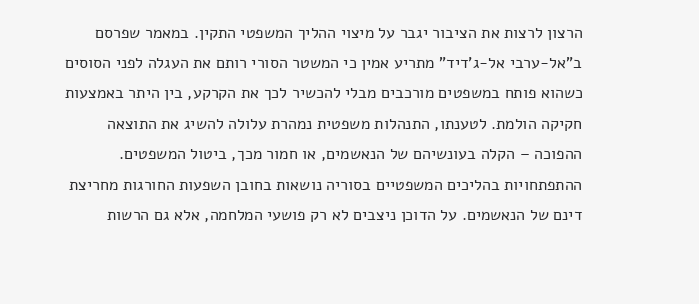הרצון לרצות את הציבור יגבר על מיצוי ההליך המשפטי התקין. במאמר שפרסם ב"אל-ערבי אל-ג'דיד" מתריע אמין כי המשטר הסורי רותם את העגלה לפני הסוסים כשהוא פותח במשפטים מורכבים מבלי להכשיר לכך את הקרקע, בין היתר באמצעות חקיקה הולמת. לטענתו, התנהלות משפטית נמהרת עלולה להשיג את התוצאה ההפוכה – הקלה בעונשיהם של הנאשמים, או חמור מכך, ביטול המשפטים.
ההתפתחויות בהליכים המשפטיים בסוריה נושאות בחובן השפעות החורגות מחריצת דינם של הנאשמים. על הדוכן ניצבים לא רק פושעי המלחמה, אלא גם הרשות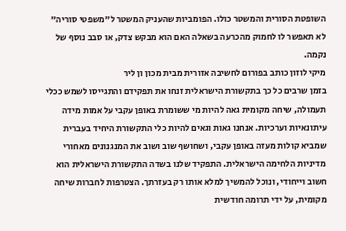השופטת הסורית והמשטר כולו. הפומביות שהעניק המשטר ל"משפטי סוריה" לא תאפשר לו לחמוק מהכרעה בשאלה האם הוא מבקש צדק, או סבב נוסף של נקמה.
מיקי לוזון כותב בפורום לחשיבה אזורית מבית מכון ון ליר
בזמן שרבים כל כך בתקשורת הישראלית זנחו את תפקידם והתגייסו לשמש ככלי תעמולה, שיחה מקומית גאה להיות מי ששומרת באופן עקבי על אמות מידה עיתונאיות וערכיות. אנחנו גאות וגאים להיות כלי התקשורת היחיד בעברית שמביא קולות מעזה באופן עקבי, ושחושף שוב ושוב את המנגנונים מאחורי מדיניות הלחימה הישראלית. התפקיד שלנו בשדה התקשורת הישראלית הוא חשוב וייחודי, ונוכל להמשיך למלא אותו רק בעזרתך. הצטרפות לחברות שיחה מקומית, על ידי תרומה חודשית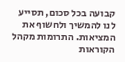קבועה בכל סכום, תסייע לנו להמשיך ולחשוף את המציאות. התרומות מקהל הקוראות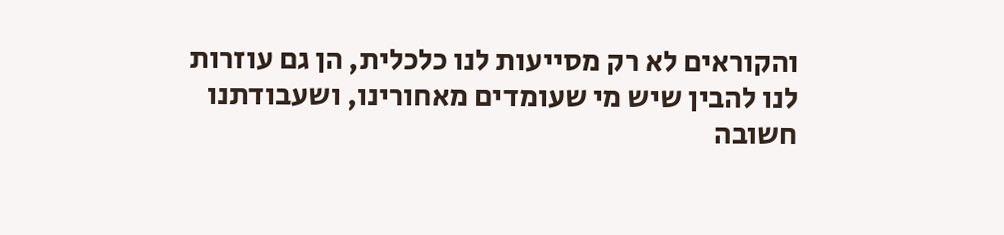והקוראים לא רק מסייעות לנו כלכלית, הן גם עוזרות לנו להבין שיש מי שעומדים מאחורינו, ושעבודתנו חשובה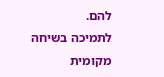להם.
לתמיכה בשיחה מקומית